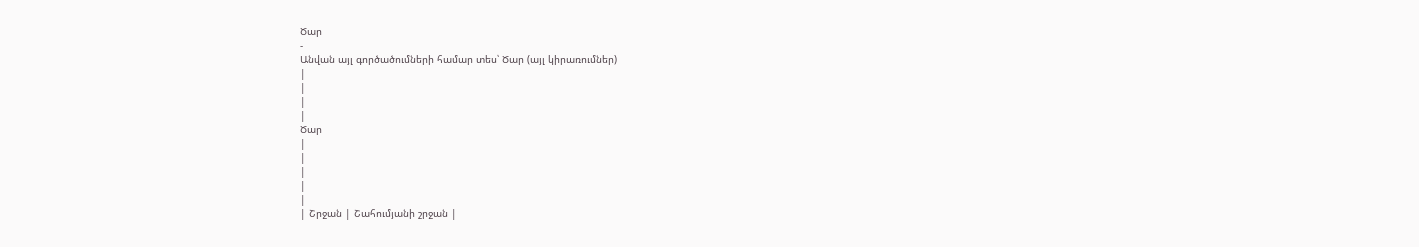Ծար
-
Անվան այլ գործածումների համար տես՝ Ծար (այլ կիրառումներ)
|
|
|
|
Ծար
|
|
|
|
|
| Շրջան | Շահումյանի շրջան |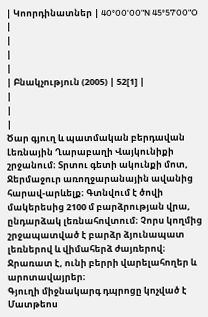| Կոորդինատներ | 40°00'00"N 45°57'00"O |
|
|
|
| Բնակչություն (2005) | 52[1] |
|
|
|
Ծար գյուղ և պատմական բերդավան Լեռնային Ղարաբաղի Վայկունիքի շրջանում։ Տրտու գետի ակունքի մոտ, Ջերմաջուր առողջարանային ավանից հարավ-արևելք։ Գտնվում է ծովի մակերեսից 2100 մ բարձրության վրա, ընդարձակ լեռնահովտում։ Չորս կողմից շրջապատված է բարձր ձյունապատ լեռներով և վիմահերձ ժայռերով։ Ջրառատ է, ունի բերրի վարելահողեր և արոտավայրեր։
Գյուղի միջնակարգ դպրոցը կոչված է Մատթեոս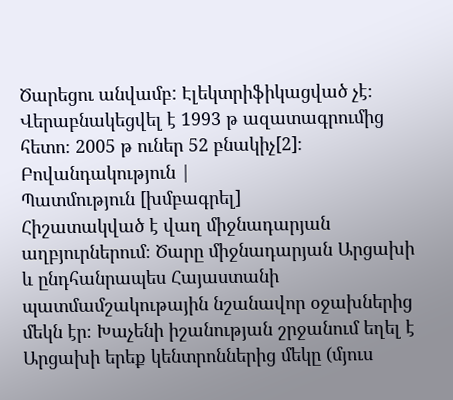Ծարեցու անվամբ: Էլեկտրիֆիկացված չէ։ Վերաբնակեցվել է 1993 թ ազատագրումից հետո։ 2005 թ ուներ 52 բնակիչ[2]։
Բովանդակություն |
Պատմություն [խմբագրել]
Հիշատակված է վաղ միջնադարյան աղբյուրներում։ Ծարը միջնադարյան Արցախի և ընդհանրապես Հայաստանի պատմամշակութային նշանավոր օջախներից մեկն էր։ Խաչենի իշանության շրջանում եղել է Արցախի երեք կենտրոններից մեկը (մյուս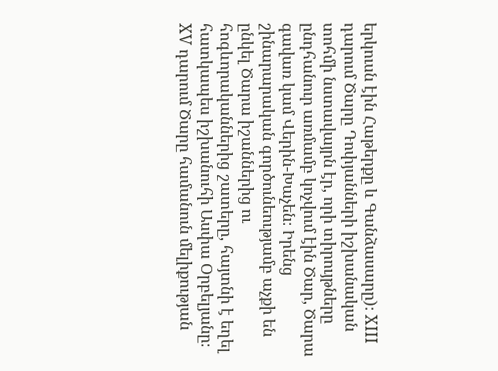երկուսն էին Հաթերքը և Գանձասարը)։ XIII դարում Ծարը Դոփյանների իշխանական տոհմի նստավայրն էր, որի տիրույթները ընդհանուր առմամբ կոչվում էին Ծար, Ծարա գավառ կամ Վերին-Խաչեն։ Իրենց շինարարական գործունեությամբ աչքի են ընկել Ծարա իշաններից ու հոգևորականներից շատերը, հայտնի է եղել հատկապես իշխանուհի Ասփա Օրբելյանը։
XV դարում Ծարը համանուն մելիքության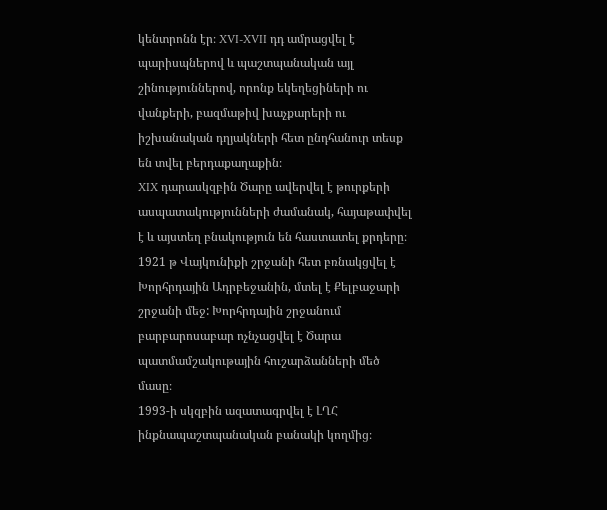կենտրոնն էր։ XVI-XVII դդ ամրացվել է պարիսպներով և պաշտպանական այլ շինություններով, որոնք եկեղեցիների ու վանքերի, բազմաթիվ խաչքարերի ու իշխանական դղյակների հետ ընդհանուր տեսք են տվել բերդաքաղաքին։
XIX դարասկզբին Ծարը ավերվել է թուրքերի ասպատակությունների ժամանակ, հայաթափվել է և այստեղ բնակություն են հաստատել քրդերը։ 1921 թ Վայկունիքի շրջանի հետ բռնակցվել է Խորհրդային Ադրբեջանին, մտել է Քելբաջարի շրջանի մեջ: Խորհրդային շրջանում բարբարոսաբար ոչնչացվել է Ծարա պատմամշակութային հուշարձանների մեծ մասը։
1993-ի սկզբին ազատագրվել է ԼՂՀ ինքնապաշտպանական բանակի կողմից։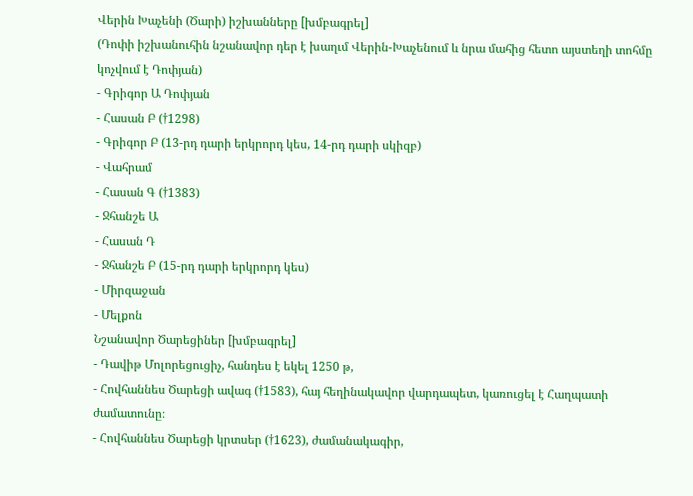Վերին Խաչենի (Ծարի) իշխանները [խմբագրել]
(Դոփի իշխանուհին նշանավոր դեր է խաղւմ Վերին-Խաչենում և նրա մահից հետո այստեղի տոհմը կոչվում է Դոփյան)
- Գրիգոր Ա Դոփյան
- Հասան Բ (†1298)
- Գրիգոր Բ (13-րդ դարի երկրորդ կես, 14-րդ դարի սկիզբ)
- Վահրամ
- Հասան Գ (†1383)
- Ջհանշե Ա
- Հասան Դ
- Ջհանշե Բ (15-րդ դարի երկրորդ կես)
- Միրզաջան
- Մելքոն
Նշանավոր Ծարեցիներ [խմբագրել]
- Դավիթ Մոլորեցուցիչ, հանդես է եկել 1250 թ,
- Հովհաննես Ծարեցի ավագ (†1583), հայ հեղինակավոր վարդապետ, կառուցել է Հաղպատի ժամատունը։
- Հովհաննես Ծարեցի կրտսեր (†1623), ժամանակագիր,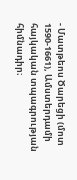- Մատթեոս Ծարեցի (մոտ 1590-1661), Ամստերդամի հայկական տպագրության հիմնադիր։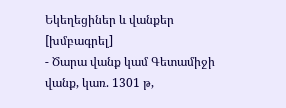Եկեղեցիներ և վանքեր [խմբագրել]
- Ծարա վանք կամ Գետամիջի վանք, կառ. 1301 թ,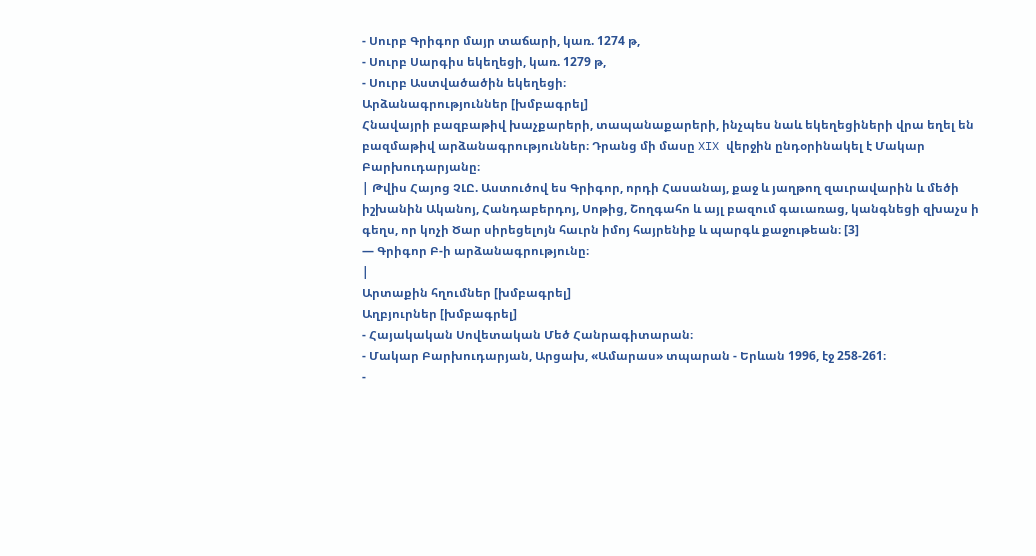- Սուրբ Գրիգոր մայր տաճարի, կառ. 1274 թ,
- Սուրբ Սարգիս եկեղեցի, կառ. 1279 թ,
- Սուրբ Աստվածածին եկեղեցի։
Արձանագրություններ [խմբագրել]
Հնավայրի բազբաթիվ խաչքարերի, տապանաքարերի, ինչպես նաև եկեղեցիների վրա եղել են բազմաթիվ արձանագրություններ։ Դրանց մի մասը XIX վերջին ընդօրինակել է Մակար Բարխուդարյանը։
| Թվիս Հայոց ՉԼԸ. Աստուծով ես Գրիգոր, որդի Հասանայ, քաջ և յաղթող զաւրավարին և մեծի իշխանին Ականոյ, Հանդաբերդոյ, Սոթից, Շողգահո և այլ բազում գաւառաց, կանգնեցի զխաչս ի գեղս, որ կոչի Ծար սիրեցելոյն հաւրն իմոյ հայրենիք և պարգև քաջութեան։ [3]
— Գրիգոր Բ-ի արձանագրությունը։
|
Արտաքին հղումներ [խմբագրել]
Աղբյուրներ [խմբագրել]
- Հայակական Սովետական Մեծ Հանրագիտարան։
- Մակար Բարխուդարյան, Արցախ, «Ամարաս» տպարան - Երևան 1996, էջ 258-261։
-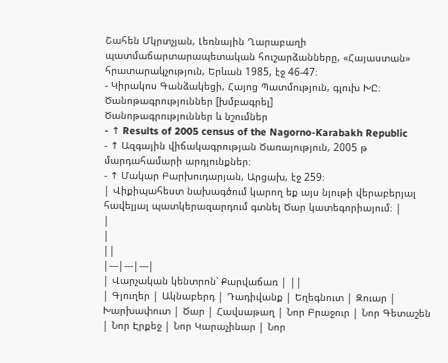Շահեն Մկրտչյան, Լեռնային Ղարաբաղի պատմաճարտարապետական հուշարձանները, «Հայաստան» հրատարակչություն, Երևան 1985, էջ 46-47։
- Կիրակոս Գանձակեցի, Հայոց Պատմություն, գլուխ ԽԸ։
Ծանոթագրություններ [խմբագրել]
Ծանոթագրություններ և նշումներ
- ↑ Results of 2005 census of the Nagorno-Karabakh Republic
- ↑ Ազգային վիճակագրության Ծառայություն, 2005 թ մարդահամարի արդյունքներ։
- ↑ Մակար Բարխուդարյան, Արցախ, էջ 259։
| Վիքիպահեստ նախագծում կարող եք այս նյութի վերաբերյալ հավելյալ պատկերազարդում գտնել Ծար կատեգորիայում։ |
|
|
||
|---|---|---|
| Վարչական կենտրոն՝ Քարվաճառ | ||
| Գյուղեր | Ակնաբերդ | Դադիվանք | Եղեգնուտ | Զուար | Խարխափուտ | Ծար | Հավսաթաղ | Նոր Բրաջուր | Նոր Գետաշեն | Նոր Էրքեջ | Նոր Կարաչինար | Նոր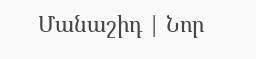Մանաշիդ | Նոր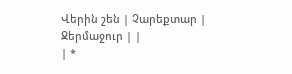Վերին շեն | Չարեքտար | Ջերմաջուր | |
| *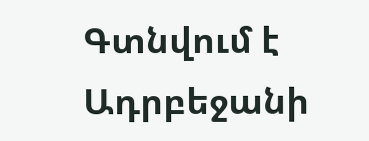Գտնվում է Ադրբեջանի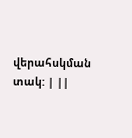վերահսկման տակ: | ||